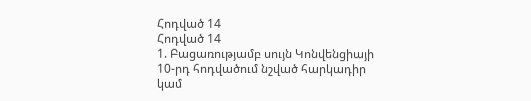Հոդված 14
Հոդված 14
1. Բացառությամբ սույն Կոնվենցիայի 10-րդ հոդվածում նշված հարկադիր կամ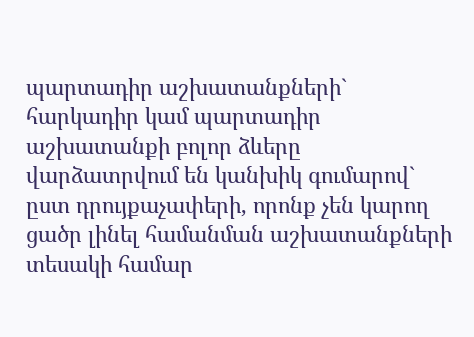պարտադիր աշխատանքների` հարկադիր կամ պարտադիր աշխատանքի բոլոր ձևերը վարձատրվում են կանխիկ գումարով` ըստ դրույքաչափերի, որոնք չեն կարող ցածր լինել համանման աշխատանքների տեսակի համար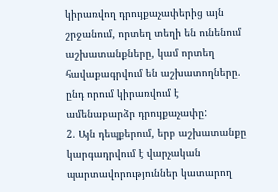կիրառվող դրույքաչափերից այն շրջանում, որտեղ տեղի են ունենում աշխատանքները, կամ որտեղ հավաքագրվում են աշխատողները. ընդ որում կիրառվում է ամենաբարձր դրույքաչափը:
2. Այն դեպքերում, երբ աշխատանքը կարգադրվում է վարչական պարտավորություններ կատարող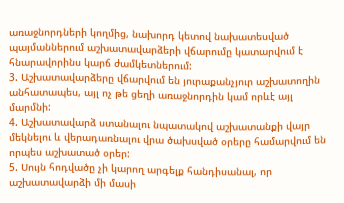առաջնորդների կողմից, նախորդ կետով նախատեսված պայմաններում աշխատավարձերի վճարումը կատարվում է հնարավորինս կարճ ժամկետներում:
3. Աշխատավարձերը վճարվում են յուրաքանչյուր աշխատողին անհատապես, այլ ոչ թե ցեղի առաջնորդին կամ որևէ այլ մարմնի:
4. Աշխատավարձ ստանալու նպատակով աշխատանքի վայր մեկնելու և վերադառնալու վրա ծախսված օրերը համարվում են որպես աշխատած օրեր:
5. Սույն հոդվածը չի կարող արգելք հանդիսանալ, որ աշխատավարձի մի մասի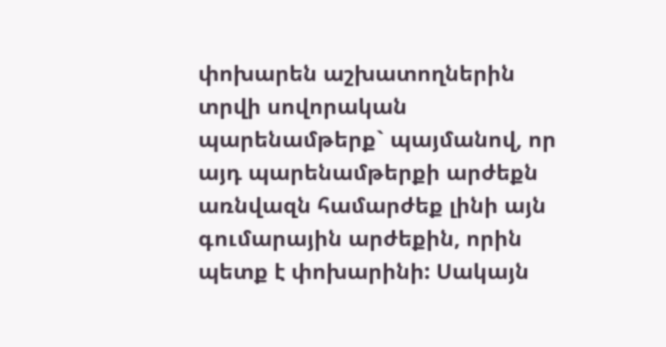փոխարեն աշխատողներին տրվի սովորական պարենամթերք` պայմանով, որ այդ պարենամթերքի արժեքն առնվազն համարժեք լինի այն գումարային արժեքին, որին պետք է փոխարինի: Սակայն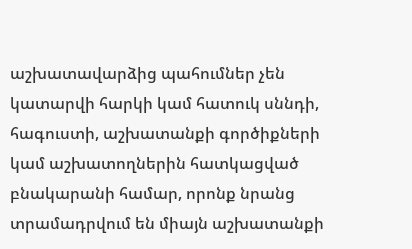աշխատավարձից պահումներ չեն կատարվի հարկի կամ հատուկ սննդի, հագուստի, աշխատանքի գործիքների կամ աշխատողներին հատկացված բնակարանի համար, որոնք նրանց տրամադրվում են միայն աշխատանքի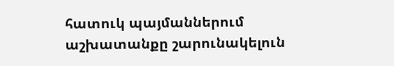հատուկ պայմաններում աշխատանքը շարունակելուն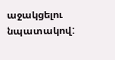աջակցելու նպատակով: